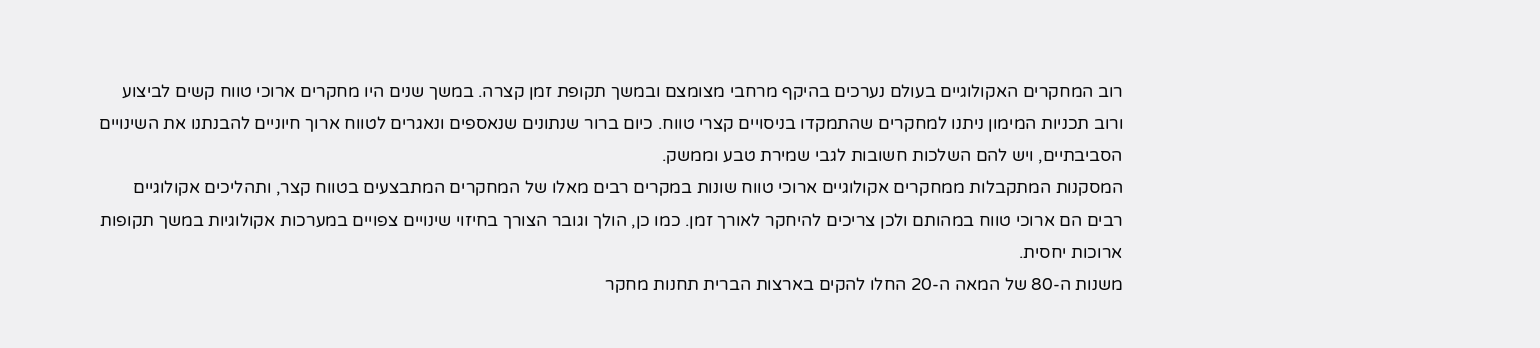רוב המחקרים האקולוגיים בעולם נערכים בהיקף מרחבי מצומצם ובמשך תקופת זמן קצרה. במשך שנים היו מחקרים ארוכי טווח קשים לביצוע ורוב תכניות המימון ניתנו למחקרים שהתמקדו בניסויים קצרי טווח. כיום ברור שנתונים שנאספים ונאגרים לטווח ארוך חיוניים להבנתנו את השינויים הסביבתיים, ויש להם השלכות חשובות לגבי שמירת טבע וממשק.
המסקנות המתקבלות ממחקרים אקולוגיים ארוכי טווח שונות במקרים רבים מאלו של המחקרים המתבצעים בטווח קצר, ותהליכים אקולוגיים רבים הם ארוכי טווח במהותם ולכן צריכים להיחקר לאורך זמן. כמו כן, הולך וגובר הצורך בחיזוי שינויים צפויים במערכות אקולוגיות במשך תקופות ארוכות יחסית.
משנות ה-80 של המאה ה-20 החלו להקים בארצות הברית תחנות מחקר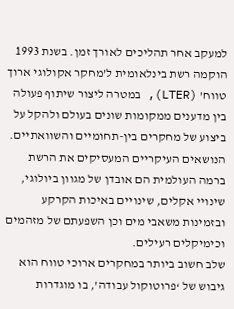למעקב אחר תהליכים לאורך זמן. בשנת 1993 הוקמה רשת בינלאומית ל’מחקר אקולוגי ארוך טווח’ (LTER), במטרה ליצור שיתוף פעולה בין מדענים ממקומות שונים בעולם ולהקל על ביצוע של מחקרים בין-תחומיים והשוואתיים.
הנושאים העיקריים המעסיקים את הרשת ברמה העולמית הם אובדן של מגוון ביולוגי, שינויי אקלים, שינויים באיכות הקרקע ובזמינות משאבי מים וכן השפעתם של מזהמים וכימיקלים רעילים.
שלב חשוב ביותר במחקרים ארוכי טווח הוא גיבוש של ‘פרוטוקול עבודה’, בו מוגדרות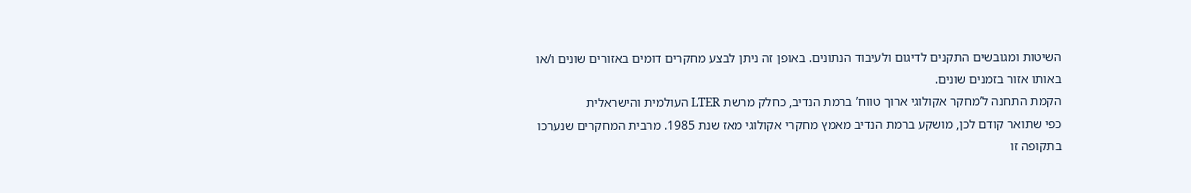השיטות ומגובשים התקנים לדיגום ולעיבוד הנתונים. באופן זה ניתן לבצע מחקרים דומים באזורים שונים ו/או באותו אזור בזמנים שונים.
הקמת התחנה ל’מחקר אקולוגי ארוך טווח’ ברמת הנדיב, כחלק מרשת LTER העולמית והישראלית
כפי שתואר קודם לכן, מושקע ברמת הנדיב מאמץ מחקרי אקולוגי מאז שנת 1985. מרבית המחקרים שנערכו בתקופה זו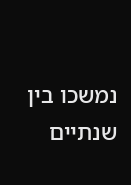נמשכו בין שנתיים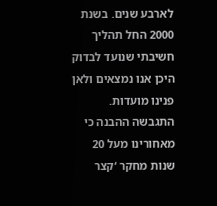לארבע שנים. בשנת 2000 החל תהליך חשיבתי שנועד לבדוק היכן אנו נמצאים ולאן פנינו מועדות. התגבשה ההבנה כי מאחורינו מעל 20 שנות מחקר ‘קצר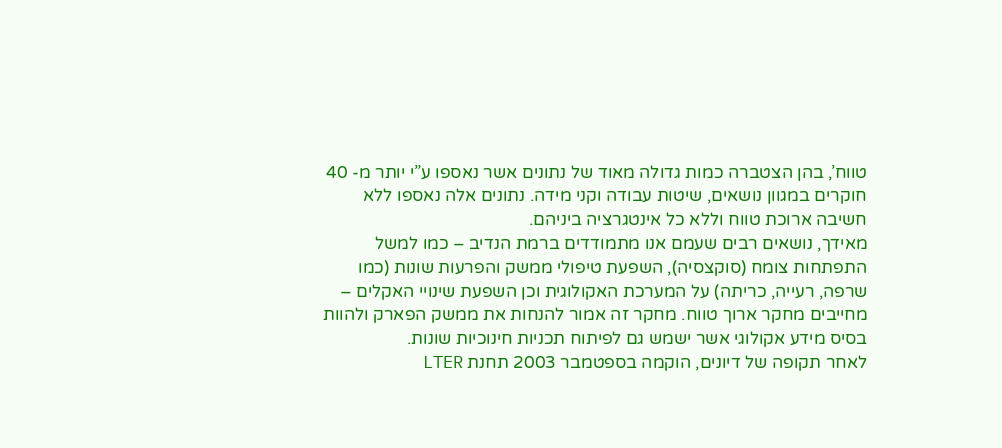טווח’, בהן הצטברה כמות גדולה מאוד של נתונים אשר נאספו ע”י יותר מ- 40 חוקרים במגוון נושאים, שיטות עבודה וקני מידה. נתונים אלה נאספו ללא חשיבה ארוכת טווח וללא כל אינטגרציה ביניהם.
מאידך, נושאים רבים שעמם אנו מתמודדים ברמת הנדיב – כמו למשל התפתחות צומח (סוקצסיה), השפעת טיפולי ממשק והפרעות שונות (כמו שרפה, רעייה, כריתה) על המערכת האקולוגית וכן השפעת שינויי האקלים – מחייבים מחקר ארוך טווח. מחקר זה אמור להנחות את ממשק הפארק ולהוות בסיס מידע אקולוגי אשר ישמש גם לפיתוח תכניות חינוכיות שונות.
לאחר תקופה של דיונים, הוקמה בספטמבר 2003 תחנת LTER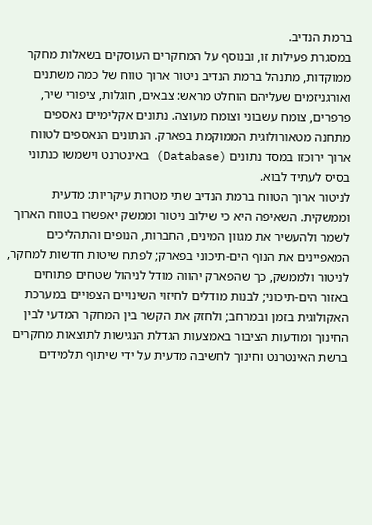ברמת הנדיב.
במסגרת פעילות זו, ובנוסף על המחקרים העוסקים בשאלות מחקר ממוקדות, מתנהל ברמת הנדיב ניטור ארוך טווח של כמה משתנים ואורגניזמים שעליהם הוחלט מראש: צבאים, חוגלות, ציפורי שיר, פרפרים, צומח עשבוני וצומח מעוצה. נתונים אקלימיים נאספים מתחנה מטאורולוגית הממוקמת בפארק. הנתונים הנאספים לטווח ארוך ירוכזו במסד נתונים (Database) באינטרנט וישמשו כנתוני בסיס לעתיד לבוא.
לניטור ארוך הטווח ברמת הנדיב שתי מטרות עיקריות: מדעית וממשקית. השאיפה היא כי שילוב ניטור וממשק יאפשרו בטווח הארוך לשמר ולהעשיר את מגוון המינים, החברות, הנופים והתהליכים המאפיינים את הנוף הים-תיכוני בפארק; לפתח שיטות חדשות למחקר, לניטור ולממשק, כך שהפארק יהווה מודל לניהול שטחים פתוחים באזור הים-תיכוני; לבנות מודלים לחיזוי השינויים הצפויים במערכת האקולוגית בזמן ובמרחב; ולחזק את הקשר בין המחקר המדעי לבין החינוך ומודעות הציבור באמצעות הגדלת הנגישות לתוצאות מחקרים ברשת האינטרנט וחינוך לחשיבה מדעית על ידי שיתוף תלמידים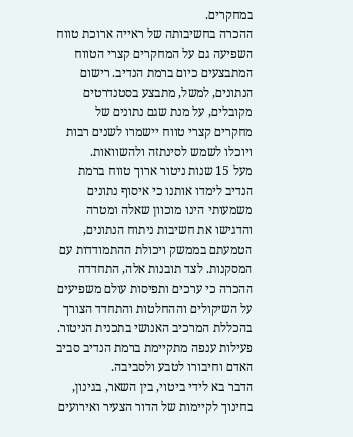במחקרים.
ההכרה בחשיבותה של ראייה ארוכת טווח השפיעה גם על המחקרים קצרי הטווח המתבצעים כיום ברמת הנדיב. רישום הנתונים, למשל, מתבצע בסטנדרטים מקובלים, על מנת שגם נתונים של מחקרים קצרי טווח יישמרו לשנים רבות ויוכלו לשמש לסינתזה ולהשוואות.
מעל 15 שנות ניטור ארוך טווח ברמת הנדיב לימדו אותנו כי איסוף נתונים משמעותי הינו מוכוון שאלה ומטרה והדגישו את חשיבות ניתוח הנתונים, הטמעתם בממשק ויכולת ההתמודדות עם המסקנות. לצד תובנות אלה, התחדדה ההכרה כי ערכים ותפיסות עולם משפיעים על השיקולים וההחלטות והתחדד הצורך בהכללת המרכיב האנושי בתכנית הניטור.
פעילות ענפה מתקיימת ברמת הנדיב סביב האדם וחיבורו לטבע ולסביבה.
הדבר בא לידי ביטוי, בין השאר, בגינון, בחינוך לקיימות של הדור הצעיר ואירועים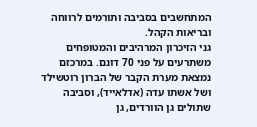המתחשבים בסביבה ותורמים לרווחה ובריאות הקהל.
גני הזיכרון המרהיבים והמטופחים משתרעים על פני 70 דונם. במרכזם נמצאת מערת הקבר של הברון רוטשילד ושל אשתו עדה (אדלאייד), וסביבה שתולים גן הוורדים, גן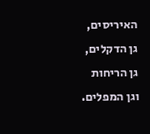האיריסים, גן הדקלים, גן הריחות וגן המפלים.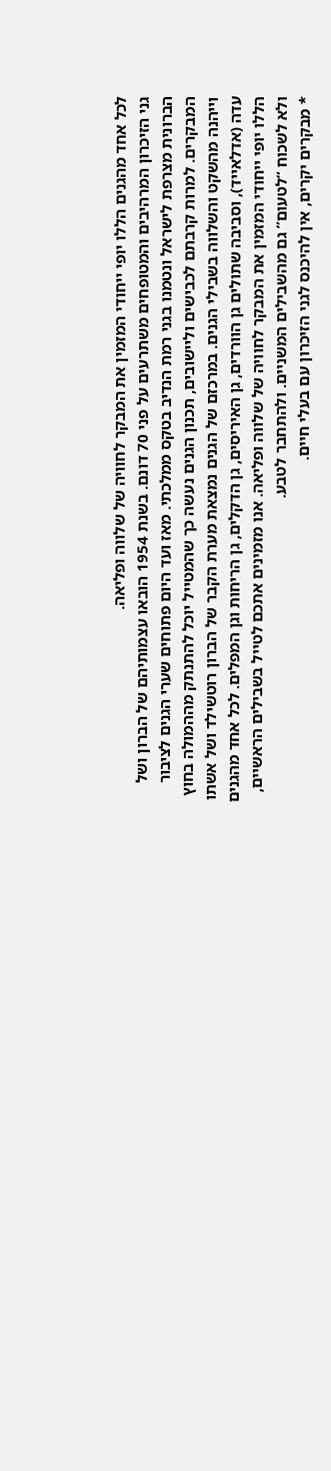לכל אחד מהגנים הללו יופי ייחודי המזמין את המבקר לחוויה של שלווה ופליאה.
גני הזיכרון המרהיבים והמטופחים משתרעים על פני 70 דונם. בשנת 1954 הובאו עצמותיהם של הברון ושל הברונית מצרפת לישראל ונטמנו בגני רמת הנדיב בטקס ממלכתי. מאז ועד היום פתוחים שערי הגנים לציבור המבקרים. למרות קרבתם לכבישים וליישובים, תכנון הגנים נעשה כך שהמטייל יוכל להתנתק מההמולה בחוץ וייהנה מהשקט והשלווה בשבילי הגנים. במרכזם של הגנים נמצאת מערת הקבר של הברון רוטשילד ושל אשתו עדה (אדלאייד), וסביבה שתולים גן הוורדים, גן האיריסים, גן הדקלים, גן הריחות וגן המפלים. לכל אחד מהגנים הללו יופי ייחודי המזמין את המבקר לחוויה של שלווה ופליאה. אנו מזמינים אתכם לטייל בשבילים הראשיים, ולא לשכוח “לטעום” גם מהשבילים המשניים. ולהתחבר לטבע.
* מבקרים יקרים, אין להיכנס לגני הזיכרון עם בעלי חיים.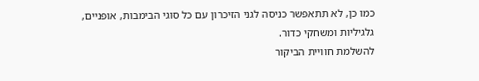כמו כן, לא תתאפשר כניסה לגני הזיכרון עם כל סוגי הבימבות, אופניים, גלגיליות ומשחקי כדור.
להשלמת חוויית הביקור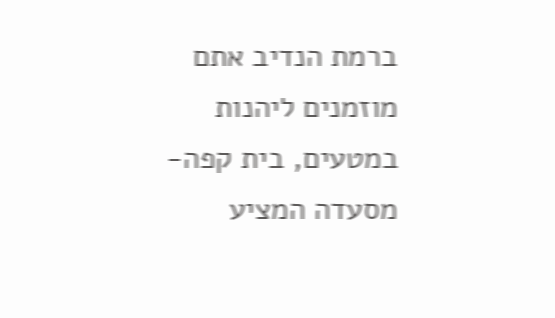ברמת הנדיב אתם מוזמנים ליהנות במטעים, בית קפה-מסעדה המציע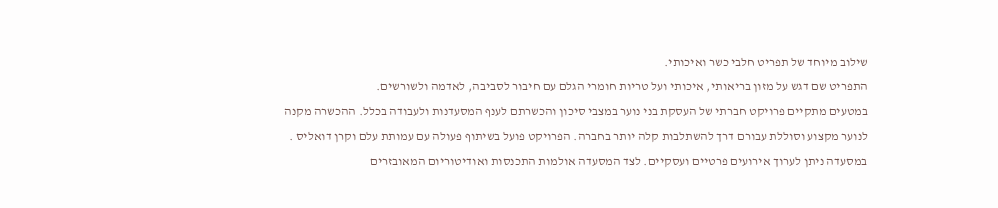שילוב מיוחד של תפריט חלבי כשר ואיכותי.
התפריט שם דגש על מזון בריאותי, איכותי ועל טריות חומרי הגלם עם חיבור לסביבה, לאדמה ולשורשים.
במטעים מתקיים פרויקט חברתי של העסקת בני נוער במצבי סיכון והכשרתם לענף המסעדנות ולעבודה בכלל. ההכשרה מקנה לנוער מקצוע וסוללת עבורם דרך להשתלבות קלה יותר בחברה. הפרויקט פועל בשיתוף פעולה עם עמותת עלם וקרן דואליס .
במסעדה ניתן לערוך אירועים פרטיים ועסקיים. לצד המסעדה אולמות התכנסות ואודיטוריום המאובזרים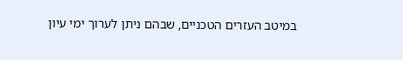במיטב העזרים הטכניים, שבהם ניתן לערוך ימי עיון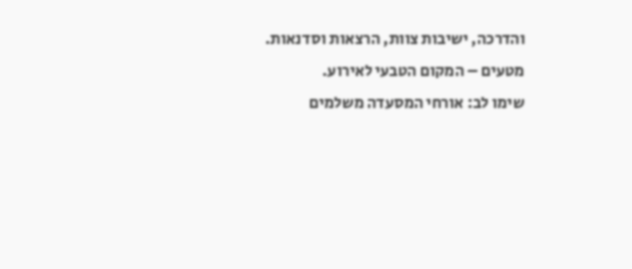והדרכה, ישיבות צוות, הרצאות וסדנאות. מטעים – המקום הטבעי לאירוע.
שימו לב: אורחי המסעדה משלמים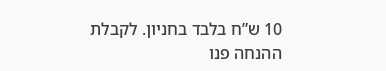10 ש”ח בלבד בחניון. לקבלת ההנחה פנו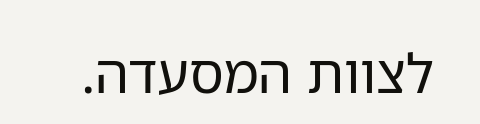לצוות המסעדה.